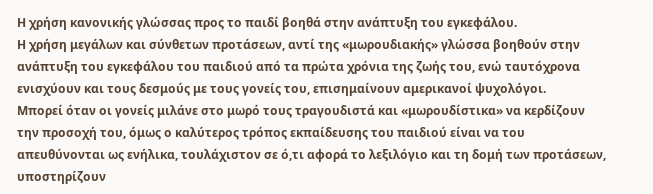Η χρήση κανονικής γλώσσας προς το παιδί βοηθά στην ανάπτυξη του εγκεφάλου.
Η χρήση μεγάλων και σύνθετων προτάσεων, αντί της «μωρουδιακής» γλώσσα βοηθούν στην ανάπτυξη του εγκεφάλου του παιδιού από τα πρώτα χρόνια της ζωής του, ενώ ταυτόχρονα ενισχύουν και τους δεσμούς με τους γονείς του, επισημαίνουν αμερικανοί ψυχολόγοι.
Μπορεί όταν οι γονείς μιλάνε στο μωρό τους τραγουδιστά και «μωρουδίστικα» να κερδίζουν την προσοχή του, όμως ο καλύτερος τρόπος εκπαίδευσης του παιδιού είναι να του απευθύνονται ως ενήλικα, τουλάχιστον σε ό,τι αφορά το λεξιλόγιο και τη δομή των προτάσεων, υποστηρίζουν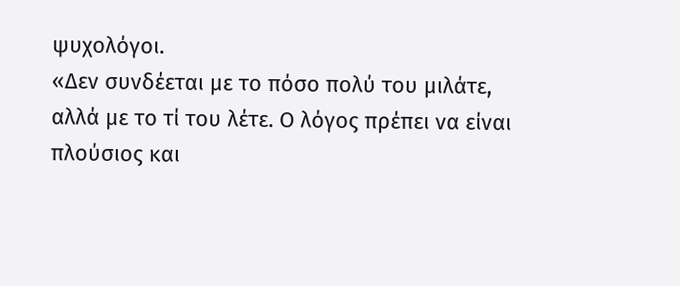ψυχολόγοι.
«Δεν συνδέεται με το πόσο πολύ του μιλάτε, αλλά με το τί του λέτε. Ο λόγος πρέπει να είναι πλούσιος και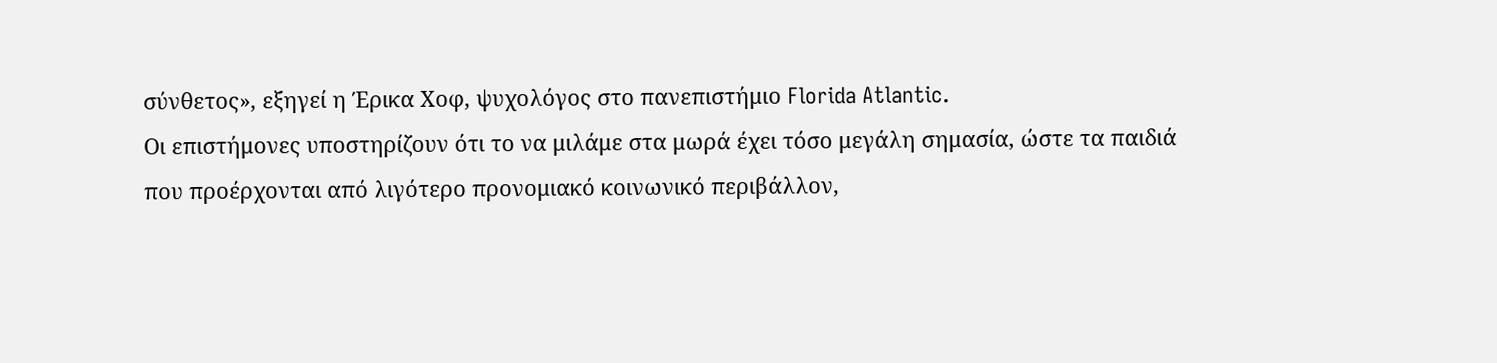σύνθετος», εξηγεί η Έρικα Χοφ, ψυχολόγος στο πανεπιστήμιο Florida Atlantic.
Οι επιστήμονες υποστηρίζουν ότι το να μιλάμε στα μωρά έχει τόσο μεγάλη σημασία, ώστε τα παιδιά που προέρχονται από λιγότερο προνομιακό κοινωνικό περιβάλλον,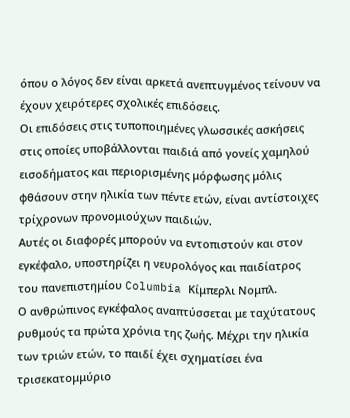όπου ο λόγος δεν είναι αρκετά ανεπτυγμένος τείνουν να έχουν χειρότερες σχολικές επιδόσεις.
Οι επιδόσεις στις τυποποιημένες γλωσσικές ασκήσεις στις οποίες υποβάλλονται παιδιά από γονείς χαμηλού εισοδήματος και περιορισμένης μόρφωσης μόλις φθάσουν στην ηλικία των πέντε ετών, είναι αντίστοιχες τρίχρονων προνομιούχων παιδιών.
Αυτές οι διαφορές μπορούν να εντοπιστούν και στον εγκέφαλο, υποστηρίζει η νευρολόγος και παιδίατρος του πανεπιστημίου Columbia Κίμπερλι Νομπλ.
Ο ανθρώπινος εγκέφαλος αναπτύσσεται με ταχύτατους ρυθμούς τα πρώτα χρόνια της ζωής. Μέχρι την ηλικία των τριών ετών, το παιδί έχει σχηματίσει ένα τρισεκατομμύριο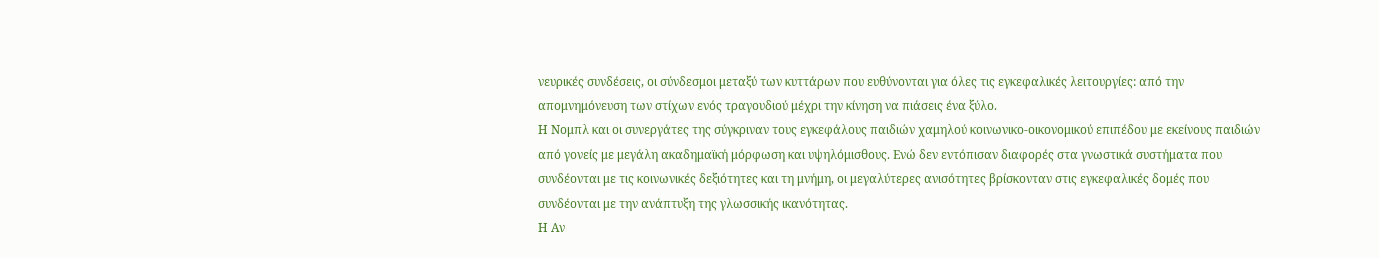νευρικές συνδέσεις, οι σύνδεσμοι μεταξύ των κυττάρων που ευθύνονται για όλες τις εγκεφαλικές λειτουργίες: από την απομνημόνευση των στίχων ενός τραγουδιού μέχρι την κίνηση να πιάσεις ένα ξύλο.
Η Νομπλ και οι συνεργάτες της σύγκριναν τους εγκεφάλους παιδιών χαμηλού κοινωνικο-οικονομικού επιπέδου με εκείνους παιδιών από γονείς με μεγάλη ακαδημαϊκή μόρφωση και υψηλόμισθους. Ενώ δεν εντόπισαν διαφορές στα γνωστικά συστήματα που συνδέονται με τις κοινωνικές δεξιότητες και τη μνήμη, οι μεγαλύτερες ανισότητες βρίσκονταν στις εγκεφαλικές δομές που συνδέονται με την ανάπτυξη της γλωσσικής ικανότητας.
Η Αν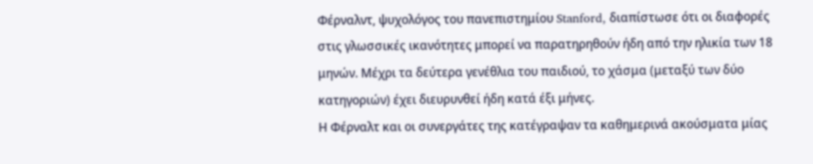Φέρναλντ, ψυχολόγος του πανεπιστημίου Stanford, διαπίστωσε ότι οι διαφορές στις γλωσσικές ικανότητες μπορεί να παρατηρηθούν ήδη από την ηλικία των 18 μηνών. Μέχρι τα δεύτερα γενέθλια του παιδιού, το χάσμα (μεταξύ των δύο κατηγοριών) έχει διευρυνθεί ήδη κατά έξι μήνες.
Η Φέρναλτ και οι συνεργάτες της κατέγραψαν τα καθημερινά ακούσματα μίας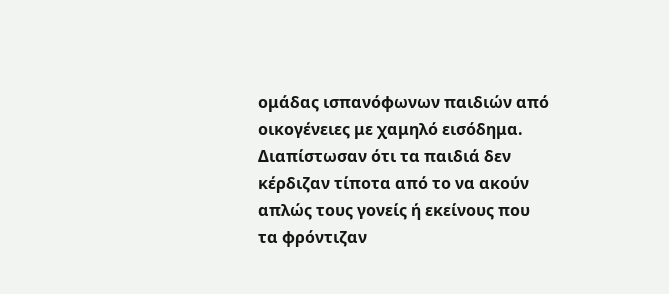ομάδας ισπανόφωνων παιδιών από οικογένειες με χαμηλό εισόδημα. Διαπίστωσαν ότι τα παιδιά δεν κέρδιζαν τίποτα από το να ακούν απλώς τους γονείς ή εκείνους που τα φρόντιζαν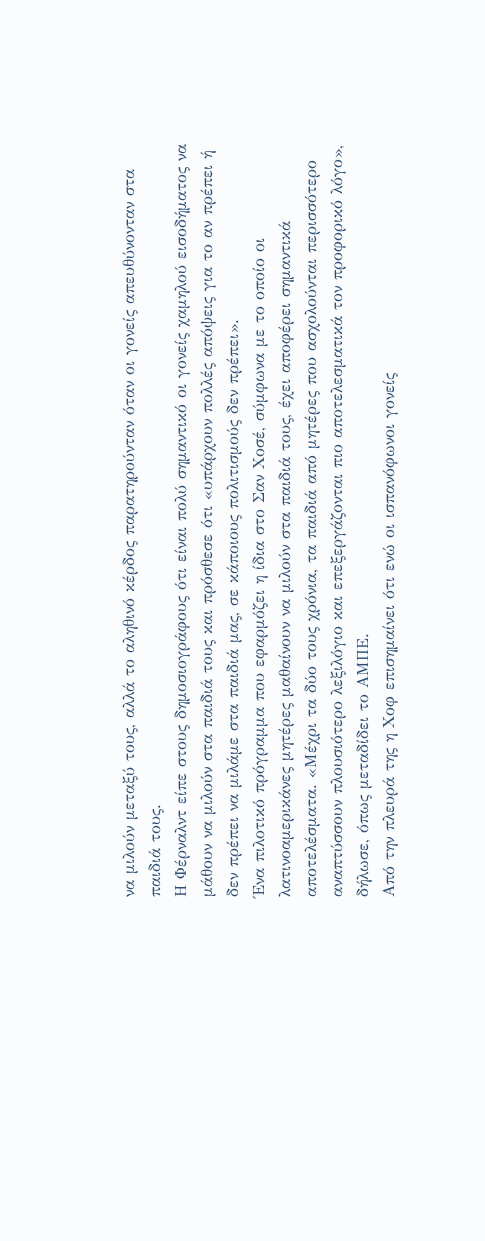να μιλούν μεταξύ τους, αλλά το αληθινό κέρδος παρατηρούνταν όταν οι γονείς απευθύνονταν στα παιδιά τους.
Η Φέρναλντ είπε στους δημοσιογράφους ότι είναι πολύ σημαντικό οι γονείς χαμηλού εισοδήματος να μάθουν να μιλούν στα παιδιά τους και πρόσθεσε ότι «υπάρχουν πολλές απόψεις για το αν πρέπει ή δεν πρέπει να μιλάμε στα παιδιά μας, σε κάποιους πολιτισμούς δεν πρέπει».
Ένα πιλοτικό πρόγραμμα που εφαρμόζει η ίδια στο Σαν Χοσέ, σύμφωνα με το οποίο οι λατινοαμερικάνες μητέρες μαθαίνουν να μιλούν στα παιδιά τους, έχει αποφέρει σημαντικά αποτελέσματα. «Μέχρι τα δύο τους χρόνια, τα παιδιά από μητέρες που ασχολούνται περισσότερο αναπτύσσουν πλουσιότερο λεξιλόγιο και επεξεργάζονται πιο αποτελεσματικά τον προφορικό λόγο», δήλωσε, όπως μεταδίδει το ΑΜΠΕ.
Από την πλευρά της η Χοφ επισημαίνει ότι ενώ οι ισπανόφωνοι γονείς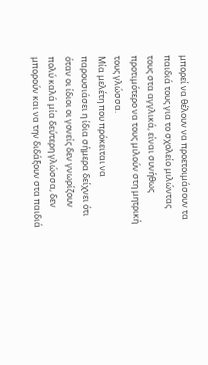μπορεί να θέλουν να προετοιμάσουν τα παιδιά τους για το σχολείο μιλώντας τους στα αγγλικά, είναι συνήθως προτιμότερο να τους μιλούν στη μητρική τους γλώσσα.
Μία μελέτη που πρόκειται να παρουσιάσει η ίδια σήμερα δείχνει ότι όταν οι ίδιοι οι γονείς δεν γνωρίζουν πολύ καλά μία δεύτερη γλώσσα, δεν μπορούν και να την διδάξουν στα παιδιά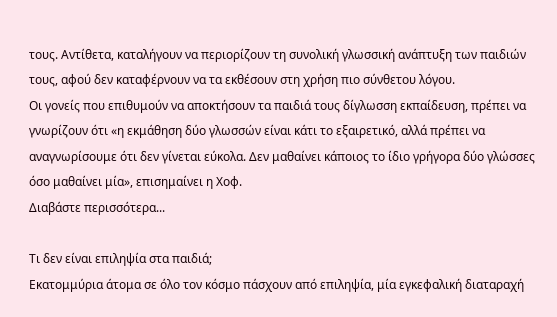τους. Αντίθετα, καταλήγουν να περιορίζουν τη συνολική γλωσσική ανάπτυξη των παιδιών τους, αφού δεν καταφέρνουν να τα εκθέσουν στη χρήση πιο σύνθετου λόγου.
Οι γονείς που επιθυμούν να αποκτήσουν τα παιδιά τους δίγλωσση εκπαίδευση, πρέπει να γνωρίζουν ότι «η εκμάθηση δύο γλωσσών είναι κάτι το εξαιρετικό, αλλά πρέπει να αναγνωρίσουμε ότι δεν γίνεται εύκολα. Δεν μαθαίνει κάποιος το ίδιο γρήγορα δύο γλώσσες όσο μαθαίνει μία», επισημαίνει η Χοφ.
Διαβάστε περισσότερα...

Τι δεν είναι επιληψία στα παιδιά;
Εκατομμύρια άτομα σε όλο τον κόσμο πάσχουν από επιληψία, μία εγκεφαλική διαταραχή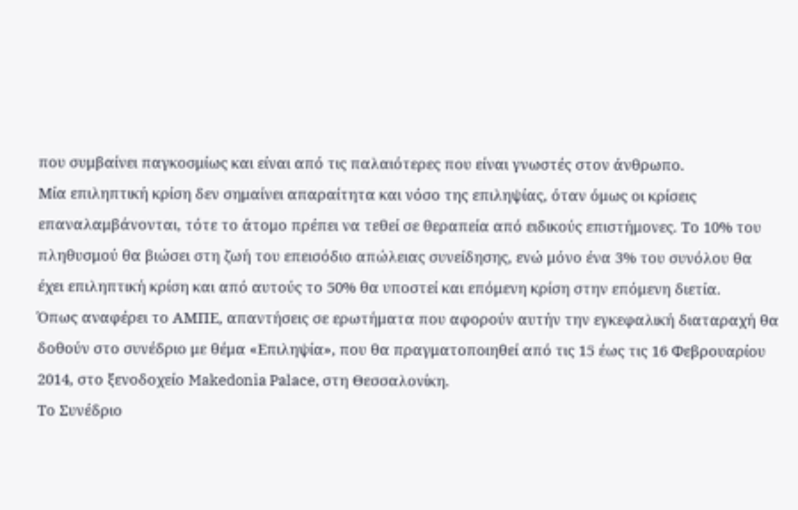που συμβαίνει παγκοσμίως και είναι από τις παλαιότερες που είναι γνωστές στον άνθρωπο.
Μία επιληπτική κρίση δεν σημαίνει απαραίτητα και νόσο της επιληψίας, όταν όμως οι κρίσεις επαναλαμβάνονται, τότε το άτομο πρέπει να τεθεί σε θεραπεία από ειδικούς επιστήμονες. Το 10% του πληθυσμού θα βιώσει στη ζωή του επεισόδιο απώλειας συνείδησης, ενώ μόνο ένα 3% του συνόλου θα έχει επιληπτική κρίση και από αυτούς το 50% θα υποστεί και επόμενη κρίση στην επόμενη διετία.
Όπως αναφέρει το ΑΜΠΕ, απαντήσεις σε ερωτήματα που αφορούν αυτήν την εγκεφαλική διαταραχή θα δοθούν στο συνέδριο με θέμα «Επιληψία», που θα πραγματοποιηθεί από τις 15 έως τις 16 Φεβρουαρίου 2014, στο ξενοδοχείο Makedonia Palace, στη Θεσσαλονίκη.
Το Συνέδριο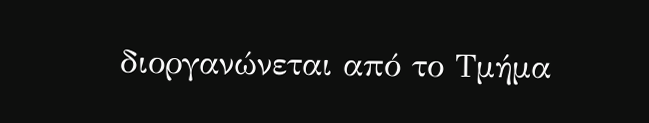διοργανώνεται από το Τμήμα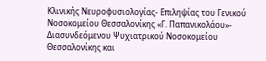Κλινικής Νευροφυσιολογίας- Επιληψίας του Γενικού Νοσοκομείου Θεσσαλονίκης «Γ. Παπανικολάου»- Διασυνδεόμενου Ψυχιατρικού Νοσοκομείου Θεσσαλονίκης και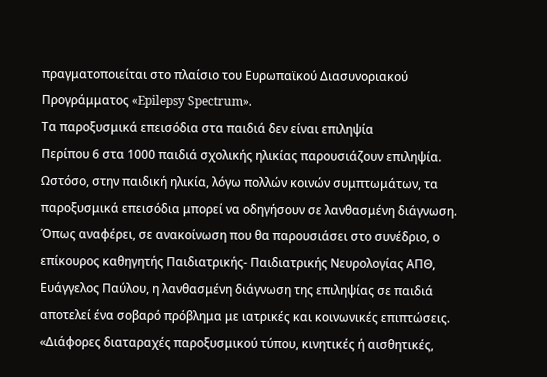πραγματοποιείται στο πλαίσιο του Ευρωπαϊκού Διασυνοριακού Προγράμματος «Epilepsy Spectrum».
Τα παροξυσμικά επεισόδια στα παιδιά δεν είναι επιληψία
Περίπου 6 στα 1000 παιδιά σχολικής ηλικίας παρουσιάζουν επιληψία. Ωστόσο, στην παιδική ηλικία, λόγω πολλών κοινών συμπτωμάτων, τα παροξυσμικά επεισόδια μπορεί να οδηγήσουν σε λανθασμένη διάγνωση.
Όπως αναφέρει, σε ανακοίνωση που θα παρουσιάσει στο συνέδριο, ο επίκουρος καθηγητής Παιδιατρικής- Παιδιατρικής Νευρολογίας ΑΠΘ, Ευάγγελος Παύλου, η λανθασμένη διάγνωση της επιληψίας σε παιδιά αποτελεί ένα σοβαρό πρόβλημα με ιατρικές και κοινωνικές επιπτώσεις.
«Διάφορες διαταραχές παροξυσμικού τύπου, κινητικές ή αισθητικές,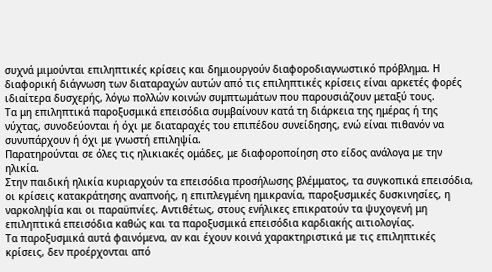συχνά μιμούνται επιληπτικές κρίσεις και δημιουργούν διαφοροδιαγνωστικό πρόβλημα. Η διαφορική διάγνωση των διαταραχών αυτών από τις επιληπτικές κρίσεις είναι αρκετές φορές ιδιαίτερα δυσχερής, λόγω πολλών κοινών συμπτωμάτων που παρουσιάζουν μεταξύ τους.
Τα μη επιληπτικά παροξυσμικά επεισόδια συμβαίνουν κατά τη διάρκεια της ημέρας ή της νύχτας, συνοδεύονται ή όχι με διαταραχές του επιπέδου συνείδησης, ενώ είναι πιθανόν να συνυπάρχουν ή όχι με γνωστή επιληψία.
Παρατηρούνται σε όλες τις ηλικιακές ομάδες, με διαφοροποίηση στο είδος ανάλογα με την ηλικία.
Στην παιδική ηλικία κυριαρχούν τα επεισόδια προσήλωσης βλέμματος, τα συγκοπικά επεισόδια, οι κρίσεις κατακράτησης αναπνοής, η επιπλεγμένη ημικρανία, παροξυσμικές δυσκινησίες, η ναρκοληψία και οι παραϋπνίες. Αντιθέτως, στους ενήλικες επικρατούν τα ψυχογενή μη επιληπτικά επεισόδια καθώς και τα παροξυσμικά επεισόδια καρδιακής αιτιολογίας.
Τα παροξυσμικά αυτά φαινόμενα, αν και έχουν κοινά χαρακτηριστικά με τις επιληπτικές κρίσεις, δεν προέρχονται από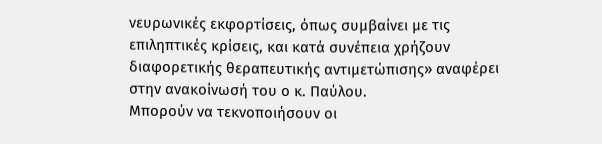νευρωνικές εκφορτίσεις, όπως συμβαίνει με τις επιληπτικές κρίσεις, και κατά συνέπεια χρήζουν διαφορετικής θεραπευτικής αντιμετώπισης» αναφέρει στην ανακοίνωσή του ο κ. Παύλου.
Μπορούν να τεκνοποιήσουν οι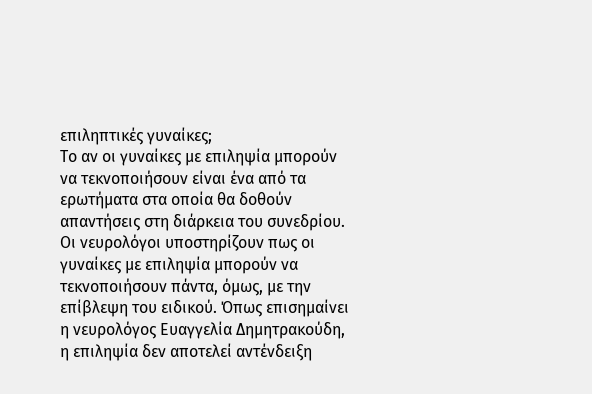επιληπτικές γυναίκες;
Το αν οι γυναίκες με επιληψία μπορούν να τεκνοποιήσουν είναι ένα από τα ερωτήματα στα οποία θα δοθούν απαντήσεις στη διάρκεια του συνεδρίου. Οι νευρολόγοι υποστηρίζουν πως οι γυναίκες με επιληψία μπορούν να τεκνοποιήσουν πάντα, όμως, με την επίβλεψη του ειδικού. Όπως επισημαίνει η νευρολόγος Ευαγγελία Δημητρακούδη, η επιληψία δεν αποτελεί αντένδειξη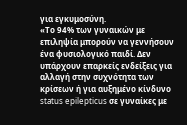για εγκυμοσύνη.
«Το 94% των γυναικών με επιληψία μπορούν να γεννήσουν ένα φυσιολογικό παιδί. Δεν υπάρχουν επαρκείς ενδείξεις για αλλαγή στην συχνότητα των κρίσεων ή για αυξημένο κίνδυνο status epilepticus σε γυναίκες με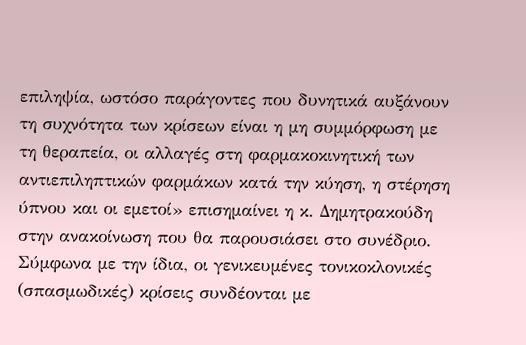επιληψία, ωστόσο παράγοντες που δυνητικά αυξάνουν τη συχνότητα των κρίσεων είναι η μη συμμόρφωση με τη θεραπεία, οι αλλαγές στη φαρμακοκινητική των αντιεπιληπτικών φαρμάκων κατά την κύηση, η στέρηση ύπνου και οι εμετοί» επισημαίνει η κ. Δημητρακούδη στην ανακοίνωση που θα παρουσιάσει στο συνέδριο.
Σύμφωνα με την ίδια, οι γενικευμένες τονικοκλονικές (σπασμωδικές) κρίσεις συνδέονται με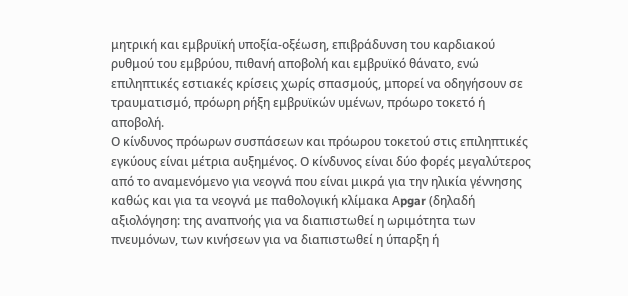μητρική και εμβρυϊκή υποξία-οξέωση, επιβράδυνση του καρδιακού ρυθμού του εμβρύου, πιθανή αποβολή και εμβρυϊκό θάνατο, ενώ επιληπτικές εστιακές κρίσεις χωρίς σπασμούς, μπορεί να οδηγήσουν σε τραυματισμό, πρόωρη ρήξη εμβρυϊκών υμένων, πρόωρο τοκετό ή αποβολή.
Ο κίνδυνος πρόωρων συσπάσεων και πρόωρου τοκετού στις επιληπτικές εγκύους είναι μέτρια αυξημένος. Ο κίνδυνος είναι δύο φορές μεγαλύτερος από το αναμενόμενο για νεογνά που είναι μικρά για την ηλικία γέννησης καθώς και για τα νεογνά με παθολογική κλίμακα Αpgar (δηλαδή αξιολόγηση: της αναπνοής για να διαπιστωθεί η ωριμότητα των πνευμόνων, των κινήσεων για να διαπιστωθεί η ύπαρξη ή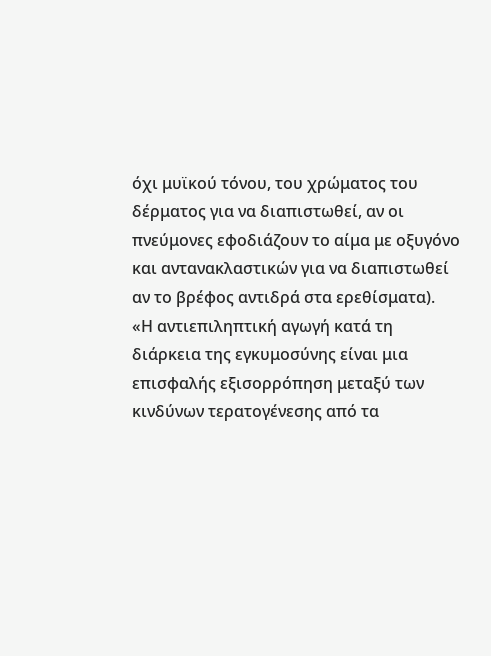όχι μυϊκού τόνου, του χρώματος του δέρματος για να διαπιστωθεί, αν οι πνεύμονες εφοδιάζουν το αίμα με οξυγόνο και αντανακλαστικών για να διαπιστωθεί αν το βρέφος αντιδρά στα ερεθίσματα).
«Η αντιεπιληπτική αγωγή κατά τη διάρκεια της εγκυμοσύνης είναι μια επισφαλής εξισορρόπηση μεταξύ των κινδύνων τερατογένεσης από τα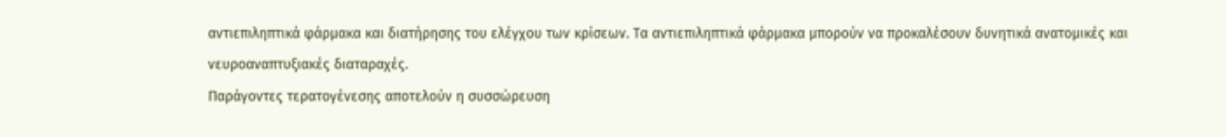αντιεπιληπτικά φάρμακα και διατήρησης του ελέγχου των κρίσεων. Τα αντιεπιληπτικά φάρμακα μπορούν να προκαλέσουν δυνητικά ανατομικές και νευροαναπτυξιακές διαταραχές.
Παράγοντες τερατογένεσης αποτελούν η συσσώρευση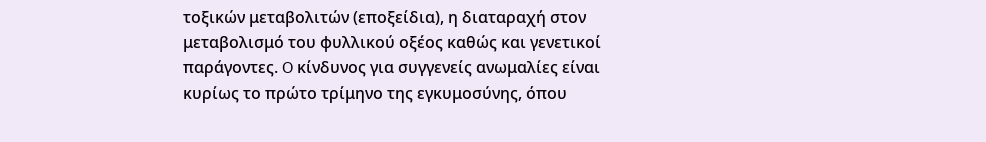τοξικών μεταβολιτών (εποξείδια), η διαταραχή στον μεταβολισμό του φυλλικού οξέος καθώς και γενετικοί παράγοντες. O κίνδυνος για συγγενείς ανωμαλίες είναι κυρίως το πρώτο τρίμηνο της εγκυμοσύνης, όπου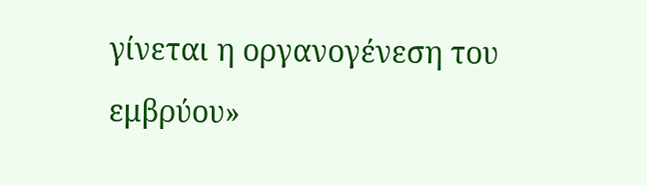γίνεται η οργανογένεση του εμβρύου»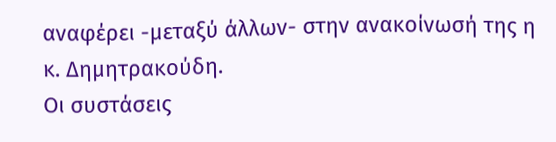αναφέρει -μεταξύ άλλων- στην ανακοίνωσή της η κ. Δημητρακούδη.
Οι συστάσεις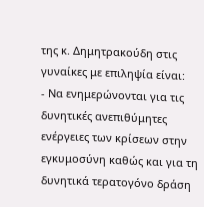της κ. Δημητρακούδη στις γυναίκες με επιληψία είναι:
- Να ενημερώνονται για τις δυνητικές ανεπιθύμητες ενέργειες των κρίσεων στην εγκυμοσύνη καθώς και για τη δυνητικά τερατογόνο δράση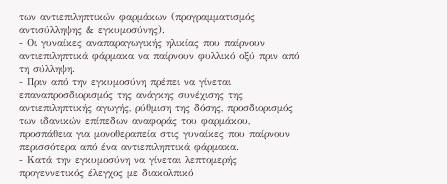των αντιεπιληπτικών φαρμάκων (προγραμματισμός αντισύλληψης & εγκυμοσύνης).
- Οι γυναίκες αναπαραγωγικής ηλικίας που παίρνουν αντιεπιληπτικά φάρμακα να παίρνουν φυλλικό οξύ πριν από τη σύλληψη.
- Πριν από την εγκυμοσύνη πρέπει να γίνεται επαναπροσδιορισμός της ανάγκης συνέχισης της αντιεπιληπτικής αγωγής, ρύθμιση της δόσης, προσδιορισμός των ιδανικών επίπεδων αναφοράς του φαρμάκου, προσπάθεια για μονοθεραπεία στις γυναίκες που παίρνουν περισσότερα από ένα αντιεπιληπτικά φάρμακα.
- Κατά την εγκυμοσύνη να γίνεται λεπτομερής προγεννετικός έλεγχος με διακολπικό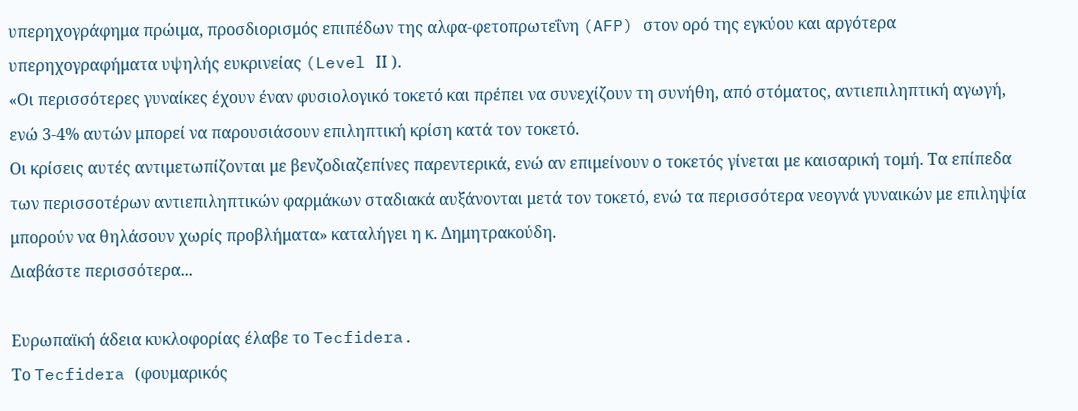υπερηχογράφημα πρώιμα, προσδιορισμός επιπέδων της αλφα-φετοπρωτεΐνη (AFP) στον ορό της εγκύου και αργότερα υπερηχογραφήματα υψηλής ευκρινείας (Level ΙΙ ).
«Οι περισσότερες γυναίκες έχουν έναν φυσιολογικό τοκετό και πρέπει να συνεχίζουν τη συνήθη, από στόματος, αντιεπιληπτική αγωγή, ενώ 3-4% αυτών μπορεί να παρουσιάσουν επιληπτική κρίση κατά τον τοκετό.
Οι κρίσεις αυτές αντιμετωπίζονται με βενζοδιαζεπίνες παρεντερικά, ενώ αν επιμείνουν ο τοκετός γίνεται με καισαρική τομή. Τα επίπεδα των περισσοτέρων αντιεπιληπτικών φαρμάκων σταδιακά αυξάνονται μετά τον τοκετό, ενώ τα περισσότερα νεογνά γυναικών με επιληψία μπορούν να θηλάσουν χωρίς προβλήματα» καταλήγει η κ. Δημητρακούδη.
Διαβάστε περισσότερα...

Ευρωπαϊκή άδεια κυκλοφορίας έλαβε το Tecfidera.
Το Tecfidera (φουμαρικός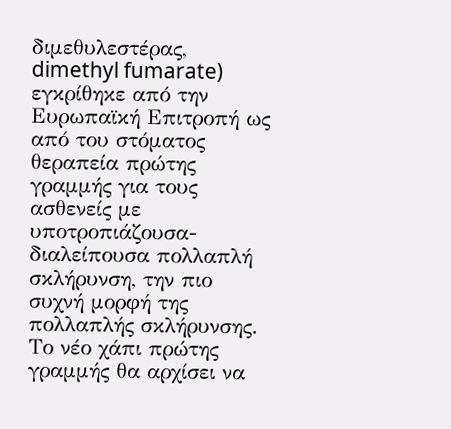διμεθυλεστέρας, dimethyl fumarate) εγκρίθηκε από την Ευρωπαϊκή Επιτροπή ως από του στόματος θεραπεία πρώτης γραμμής για τους ασθενείς με υποτροπιάζουσα-διαλείπουσα πολλαπλή σκλήρυνση, την πιο συχνή μορφή της πολλαπλής σκλήρυνσης. Το νέο χάπι πρώτης γραμμής θα αρχίσει να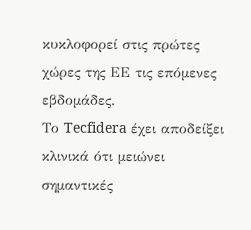κυκλοφορεί στις πρώτες χώρες της ΕΕ τις επόμενες εβδομάδες.
Το Tecfidera έχει αποδείξει κλινικά ότι μειώνει σημαντικές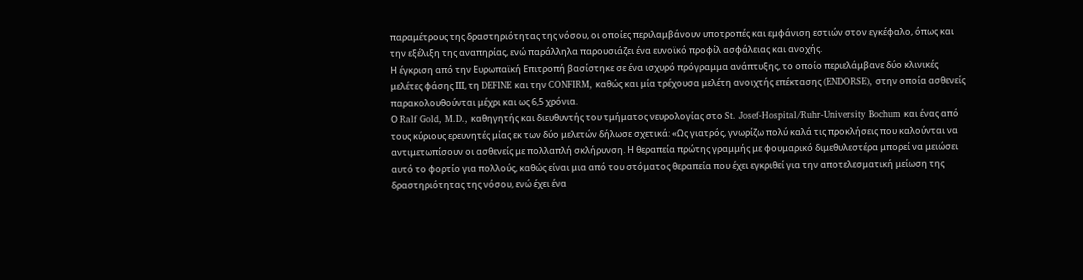παραμέτρους της δραστηριότητας της νόσου, οι οποίες περιλαμβάνουν υποτροπές και εμφάνιση εστιών στον εγκέφαλο, όπως και την εξέλιξη της αναπηρίας, ενώ παράλληλα παρουσιάζει ένα ευνοϊκό προφίλ ασφάλειας και ανοχής.
Η έγκριση από την Ευρωπαϊκή Επιτροπή βασίστηκε σε ένα ισχυρό πρόγραμμα ανάπτυξης, το οποίο περιελάμβανε δύο κλινικές μελέτες φάσης ΙΙΙ, τη DEFINE και την CONFIRM, καθώς και μία τρέχουσα μελέτη ανοιχτής επέκτασης (ENDORSE), στην οποία ασθενείς παρακολουθούνται μέχρι και ως 6,5 χρόνια.
Ο Ralf Gold, M.D., καθηγητής και διευθυντής του τμήματος νευρολογίας στο St. Josef-Hospital/Ruhr-University Bochum και ένας από τους κύριους ερευνητές μίας εκ των δύο μελετών δήλωσε σχετικά: «Ως γιατρός, γνωρίζω πολύ καλά τις προκλήσεις που καλούνται να αντιμετωπίσουν οι ασθενείς με πολλαπλή σκλήρυνση. Η θεραπεία πρώτης γραμμής με φουμαρικό διμεθυλεστέρα μπορεί να μειώσει αυτό το φορτίο για πολλούς, καθώς είναι μια από του στόματος θεραπεία που έχει εγκριθεί για την αποτελεσματική μείωση της δραστηριότητας της νόσου, ενώ έχει ένα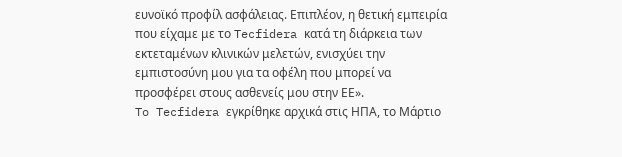ευνοϊκό προφίλ ασφάλειας. Επιπλέον, η θετική εμπειρία που είχαμε με το Tecfidera κατά τη διάρκεια των εκτεταμένων κλινικών μελετών, ενισχύει την εμπιστοσύνη μου για τα οφέλη που μπορεί να προσφέρει στους ασθενείς μου στην ΕΕ».
To Tecfidera εγκρίθηκε αρχικά στις ΗΠΑ, το Μάρτιο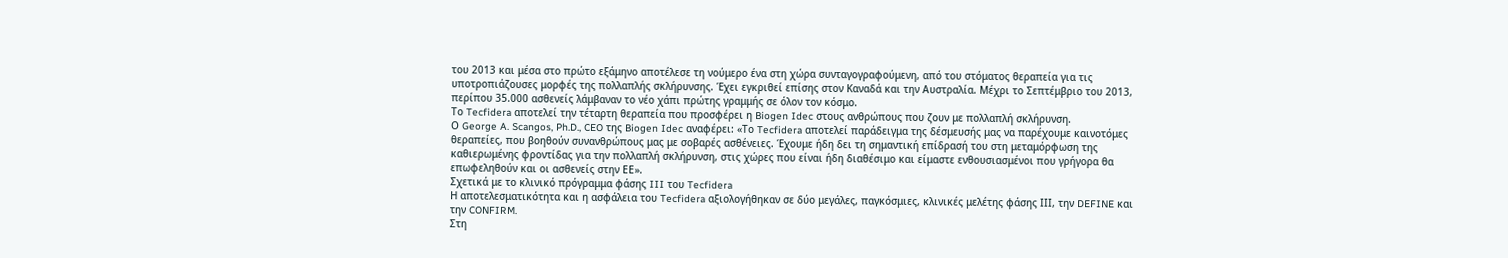του 2013 και μέσα στο πρώτο εξάμηνο αποτέλεσε τη νούμερο ένα στη χώρα συνταγογραφούμενη, από του στόματος θεραπεία για τις υποτροπιάζουσες μορφές της πολλαπλής σκλήρυνσης. Έχει εγκριθεί επίσης στον Καναδά και την Αυστραλία. Μέχρι το Σεπτέμβριο του 2013, περίπου 35.000 ασθενείς λάμβαναν το νέο χάπι πρώτης γραμμής σε όλον τον κόσμο.
Το Tecfidera αποτελεί την τέταρτη θεραπεία που προσφέρει η Biogen Idec στους ανθρώπους που ζουν με πολλαπλή σκλήρυνση.
Ο George A. Scangos, Ph.D., CEO της Biogen Idec αναφέρει: «Το Tecfidera αποτελεί παράδειγμα της δέσμευσής μας να παρέχουμε καινοτόμες θεραπείες, που βοηθούν συνανθρώπους μας με σοβαρές ασθένειες. Έχουμε ήδη δει τη σημαντική επίδρασή του στη μεταμόρφωση της καθιερωμένης φροντίδας για την πολλαπλή σκλήρυνση, στις χώρες που είναι ήδη διαθέσιμο και είμαστε ενθουσιασμένοι που γρήγορα θα επωφεληθούν και οι ασθενείς στην ΕΕ».
Σχετικά με το κλινικό πρόγραμμα φάσης III του Tecfidera
Η αποτελεσματικότητα και η ασφάλεια του Tecfidera αξιολογήθηκαν σε δύο μεγάλες, παγκόσμιες, κλινικές μελέτης φάσης ΙΙΙ, την DEFINE και την CONFIRM.
Στη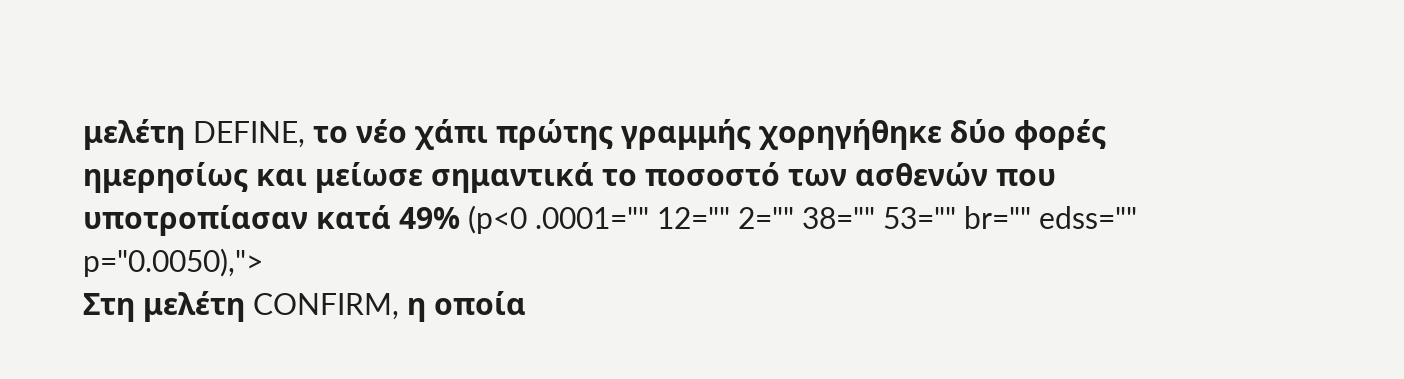μελέτη DEFINE, το νέο χάπι πρώτης γραμμής χορηγήθηκε δύο φορές ημερησίως και μείωσε σημαντικά το ποσοστό των ασθενών που υποτροπίασαν κατά 49% (p<0 .0001="" 12="" 2="" 38="" 53="" br="" edss="" p="0.0050),">
Στη μελέτη CONFIRM, η οποία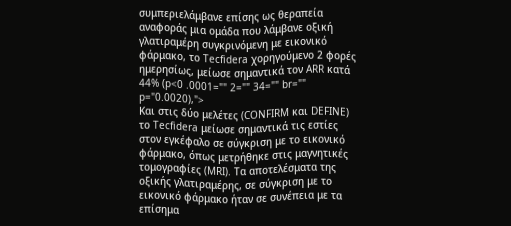συμπεριελάμβανε επίσης ως θεραπεία αναφοράς μια ομάδα που λάμβανε οξική γλατιραμέρη συγκρινόμενη με εικονικό φάρμακο, το Tecfidera χορηγούμενο 2 φορές ημερησίως, μείωσε σημαντικά τον ARR κατά 44% (p<0 .0001="" 2="" 34="" br="" p="0.0020),">
Και στις δύο μελέτες (CONFIRM και DEFINE) το Tecfidera μείωσε σημαντικά τις εστίες στον εγκέφαλο σε σύγκριση με το εικονικό φάρμακο, όπως μετρήθηκε στις μαγνητικές τομογραφίες (MRI). Τα αποτελέσματα της οξικής γλατιραμέρης, σε σύγκριση με το εικονικό φάρμακο ήταν σε συνέπεια με τα επίσημα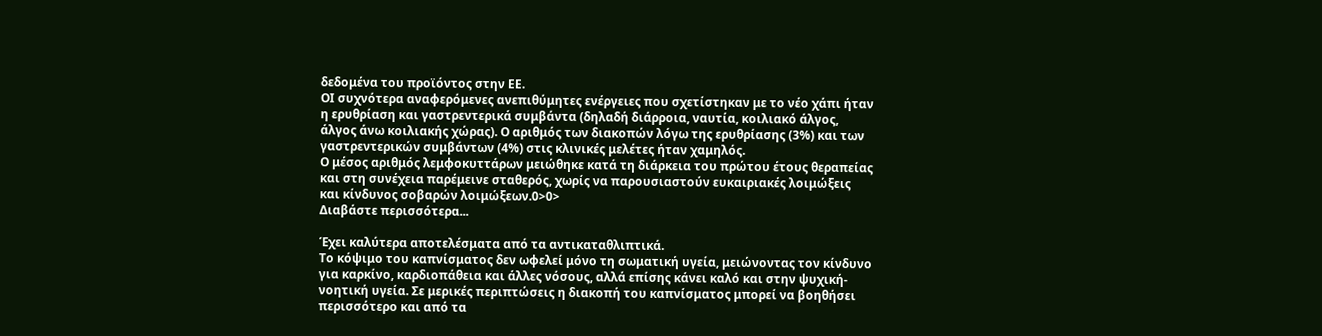δεδομένα του προϊόντος στην ΕΕ.
ΟΙ συχνότερα αναφερόμενες ανεπιθύμητες ενέργειες που σχετίστηκαν με το νέο χάπι ήταν η ερυθρίαση και γαστρεντερικά συμβάντα (δηλαδή διάρροια, ναυτία, κοιλιακό άλγος, άλγος άνω κοιλιακής χώρας). Ο αριθμός των διακοπών λόγω της ερυθρίασης (3%) και των γαστρεντερικών συμβάντων (4%) στις κλινικές μελέτες ήταν χαμηλός.
Ο μέσος αριθμός λεμφοκυττάρων μειώθηκε κατά τη διάρκεια του πρώτου έτους θεραπείας και στη συνέχεια παρέμεινε σταθερός, χωρίς να παρουσιαστούν ευκαιριακές λοιμώξεις και κίνδυνος σοβαρών λοιμώξεων.0>0>
Διαβάστε περισσότερα...

Έχει καλύτερα αποτελέσματα από τα αντικαταθλιπτικά.
Το κόψιμο του καπνίσματος δεν ωφελεί μόνο τη σωματική υγεία, μειώνοντας τον κίνδυνο για καρκίνο, καρδιοπάθεια και άλλες νόσους, αλλά επίσης κάνει καλό και στην ψυχική-νοητική υγεία. Σε μερικές περιπτώσεις η διακοπή του καπνίσματος μπορεί να βοηθήσει περισσότερο και από τα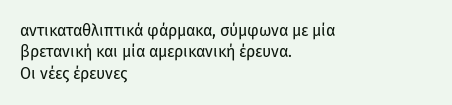αντικαταθλιπτικά φάρμακα, σύμφωνα με μία βρετανική και μία αμερικανική έρευνα.
Οι νέες έρευνες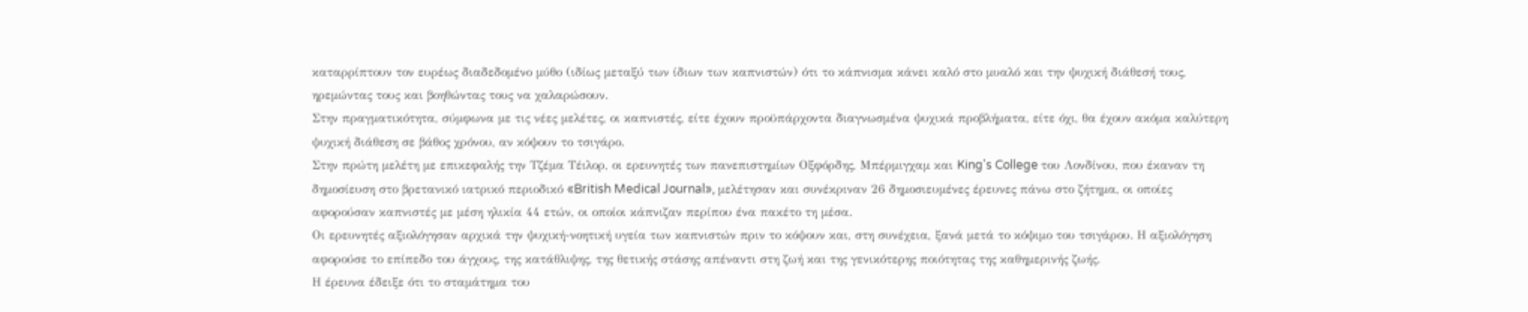καταρρίπτουν τον ευρέως διαδεδομένο μύθο (ιδίως μεταξύ των ίδιων των καπνιστών) ότι το κάπνισμα κάνει καλό στο μυαλό και την ψυχική διάθεσή τους, ηρεμώντας τους και βοηθώντας τους να χαλαρώσουν.
Στην πραγματικότητα, σύμφωνα με τις νέες μελέτες, οι καπνιστές, είτε έχουν προϋπάρχοντα διαγνωσμένα ψυχικά προβλήματα, είτε όχι, θα έχουν ακόμα καλύτερη ψυχική διάθεση σε βάθος χρόνου, αν κόψουν το τσιγάρο.
Στην πρώτη μελέτη με επικεφαλής την Τζέμα Τέιλορ, οι ερευνητές των πανεπιστημίων Οξφόρδης, Μπέρμιγχαμ και King's College του Λονδίνου, που έκαναν τη δημοσίευση στο βρετανικό ιατρικό περιοδικό «British Medical Journal», μελέτησαν και συνέκριναν 26 δημοσιευμένες έρευνες πάνω στο ζήτημα, οι οποίες αφορούσαν καπνιστές με μέση ηλικία 44 ετών, οι οποίοι κάπνιζαν περίπου ένα πακέτο τη μέσα.
Οι ερευνητές αξιολόγησαν αρχικά την ψυχική-νοητική υγεία των καπνιστών πριν το κόψουν και, στη συνέχεια, ξανά μετά το κόψιμο του τσιγάρου. Η αξιολόγηση αφορούσε το επίπεδο του άγχους, της κατάθλιψης, της θετικής στάσης απέναντι στη ζωή και της γενικότερης ποιότητας της καθημερινής ζωής.
Η έρευνα έδειξε ότι το σταμάτημα του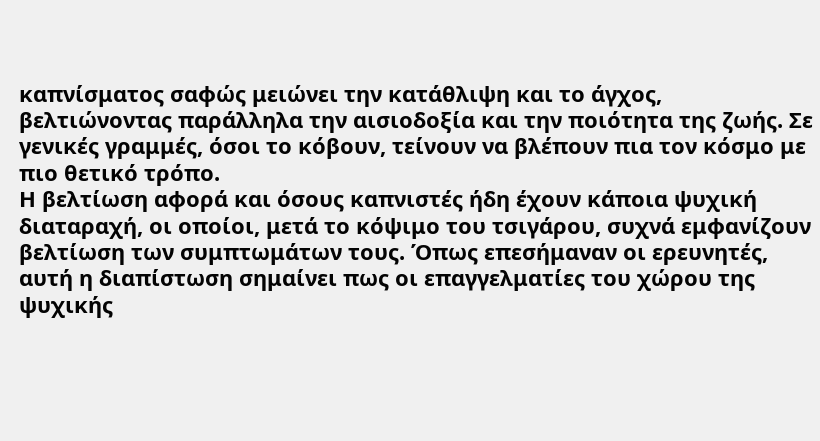καπνίσματος σαφώς μειώνει την κατάθλιψη και το άγχος, βελτιώνοντας παράλληλα την αισιοδοξία και την ποιότητα της ζωής. Σε γενικές γραμμές, όσοι το κόβουν, τείνουν να βλέπουν πια τον κόσμο με πιο θετικό τρόπο.
Η βελτίωση αφορά και όσους καπνιστές ήδη έχουν κάποια ψυχική διαταραχή, οι οποίοι, μετά το κόψιμο του τσιγάρου, συχνά εμφανίζουν βελτίωση των συμπτωμάτων τους. Όπως επεσήμαναν οι ερευνητές, αυτή η διαπίστωση σημαίνει πως οι επαγγελματίες του χώρου της ψυχικής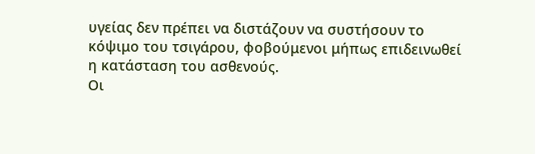υγείας δεν πρέπει να διστάζουν να συστήσουν το κόψιμο του τσιγάρου, φοβούμενοι μήπως επιδεινωθεί η κατάσταση του ασθενούς.
Οι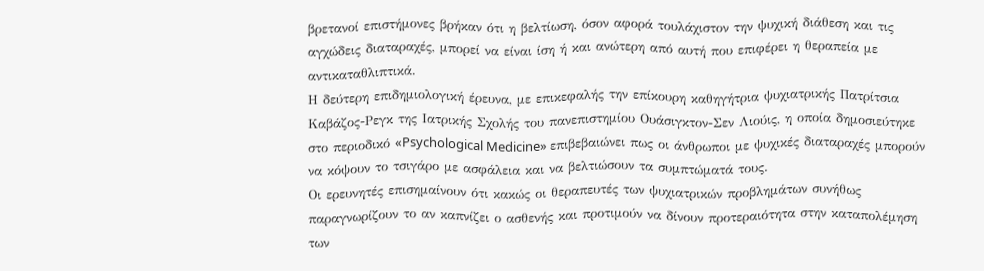βρετανοί επιστήμονες βρήκαν ότι η βελτίωση, όσον αφορά τουλάχιστον την ψυχική διάθεση και τις αγχώδεις διαταραχές, μπορεί να είναι ίση ή και ανώτερη από αυτή που επιφέρει η θεραπεία με αντικαταθλιπτικά.
Η δεύτερη επιδημιολογική έρευνα, με επικεφαλής την επίκουρη καθηγήτρια ψυχιατρικής Πατρίτσια Καβάζος-Ρεγκ της Ιατρικής Σχολής του πανεπιστημίου Ουάσιγκτον-Σεν Λιούις, η οποία δημοσιεύτηκε στο περιοδικό «Psychological Medicine» επιβεβαιώνει πως οι άνθρωποι με ψυχικές διαταραχές μπορούν να κόψουν το τσιγάρο με ασφάλεια και να βελτιώσουν τα συμπτώματά τους.
Οι ερευνητές επισημαίνουν ότι κακώς οι θεραπευτές των ψυχιατρικών προβλημάτων συνήθως παραγνωρίζουν το αν καπνίζει ο ασθενής και προτιμούν να δίνουν προτεραιότητα στην καταπολέμηση των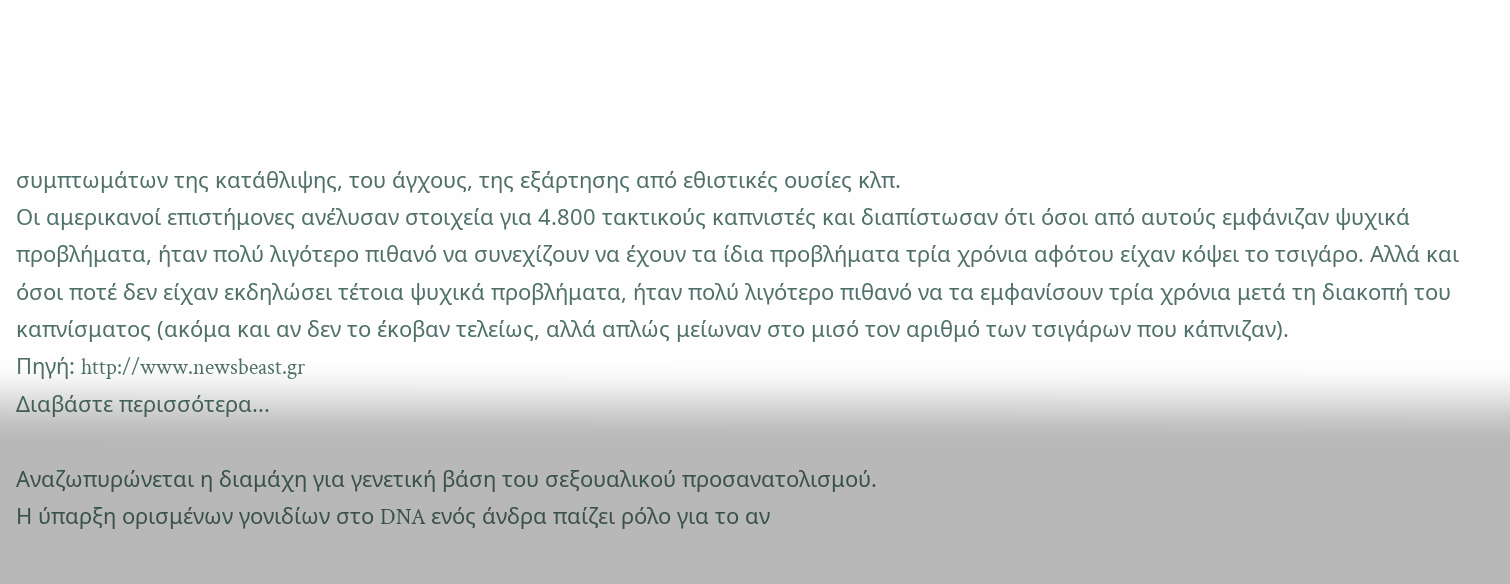συμπτωμάτων της κατάθλιψης, του άγχους, της εξάρτησης από εθιστικές ουσίες κλπ.
Οι αμερικανοί επιστήμονες ανέλυσαν στοιχεία για 4.800 τακτικούς καπνιστές και διαπίστωσαν ότι όσοι από αυτούς εμφάνιζαν ψυχικά προβλήματα, ήταν πολύ λιγότερο πιθανό να συνεχίζουν να έχουν τα ίδια προβλήματα τρία χρόνια αφότου είχαν κόψει το τσιγάρο. Αλλά και όσοι ποτέ δεν είχαν εκδηλώσει τέτοια ψυχικά προβλήματα, ήταν πολύ λιγότερο πιθανό να τα εμφανίσουν τρία χρόνια μετά τη διακοπή του καπνίσματος (ακόμα και αν δεν το έκοβαν τελείως, αλλά απλώς μείωναν στο μισό τον αριθμό των τσιγάρων που κάπνιζαν).
Πηγή: http://www.newsbeast.gr
Διαβάστε περισσότερα...

Αναζωπυρώνεται η διαμάχη για γενετική βάση του σεξουαλικού προσανατολισμού.
Η ύπαρξη ορισμένων γονιδίων στο DNA ενός άνδρα παίζει ρόλο για το αν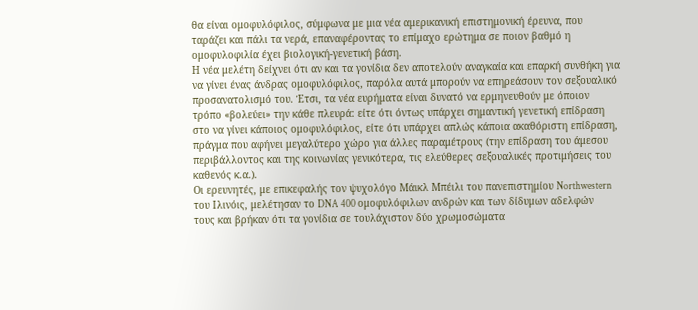θα είναι ομοφυλόφιλος, σύμφωνα με μια νέα αμερικανική επιστημονική έρευνα, που ταράζει και πάλι τα νερά, επαναφέροντας το επίμαχο ερώτημα σε ποιον βαθμό η ομοφυλοφιλία έχει βιολογική-γενετική βάση.
Η νέα μελέτη δείχνει ότι αν και τα γονίδια δεν αποτελούν αναγκαία και επαρκή συνθήκη για να γίνει ένας άνδρας ομοφυλόφιλος, παρόλα αυτά μπορούν να επηρεάσουν τον σεξουαλικό προσανατολισμό του. Έτσι, τα νέα ευρήματα είναι δυνατό να ερμηνευθούν με όποιον τρόπο «βολεύει» την κάθε πλευρά: είτε ότι όντως υπάρχει σημαντική γενετική επίδραση στο να γίνει κάποιος ομοφυλόφιλος, είτε ότι υπάρχει απλώς κάποια ακαθόριστη επίδραση, πράγμα που αφήνει μεγαλύτερο χώρο για άλλες παραμέτρους (την επίδραση του άμεσου περιβάλλοντος και της κοινωνίας γενικότερα, τις ελεύθερες σεξουαλικές προτιμήσεις του καθενός κ.α.).
Οι ερευνητές, με επικεφαλής τον ψυχολόγο Μάικλ Μπέιλι του πανεπιστημίου Northwestern του Ιλινόις, μελέτησαν το DNA 400 ομοφυλόφιλων ανδρών και των δίδυμων αδελφών τους και βρήκαν ότι τα γονίδια σε τουλάχιστον δύο χρωμοσώματα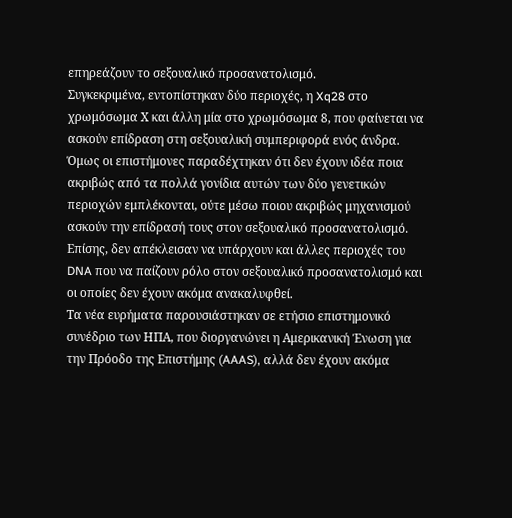επηρεάζουν το σεξουαλικό προσανατολισμό.
Συγκεκριμένα, εντοπίστηκαν δύο περιοχές, η Xq28 στο χρωμόσωμα Χ και άλλη μία στο χρωμόσωμα 8, που φαίνεται να ασκούν επίδραση στη σεξουαλική συμπεριφορά ενός άνδρα. Όμως οι επιστήμονες παραδέχτηκαν ότι δεν έχουν ιδέα ποια ακριβώς από τα πολλά γονίδια αυτών των δύο γενετικών περιοχών εμπλέκονται, ούτε μέσω ποιου ακριβώς μηχανισμού ασκούν την επίδρασή τους στον σεξουαλικό προσανατολισμό. Επίσης, δεν απέκλεισαν να υπάρχουν και άλλες περιοχές του DNA που να παίζουν ρόλο στον σεξουαλικό προσανατολισμό και οι οποίες δεν έχουν ακόμα ανακαλυφθεί.
Τα νέα ευρήματα παρουσιάστηκαν σε ετήσιο επιστημονικό συνέδριο των ΗΠΑ, που διοργανώνει η Αμερικανική Ένωση για την Πρόοδο της Επιστήμης (AAAS), αλλά δεν έχουν ακόμα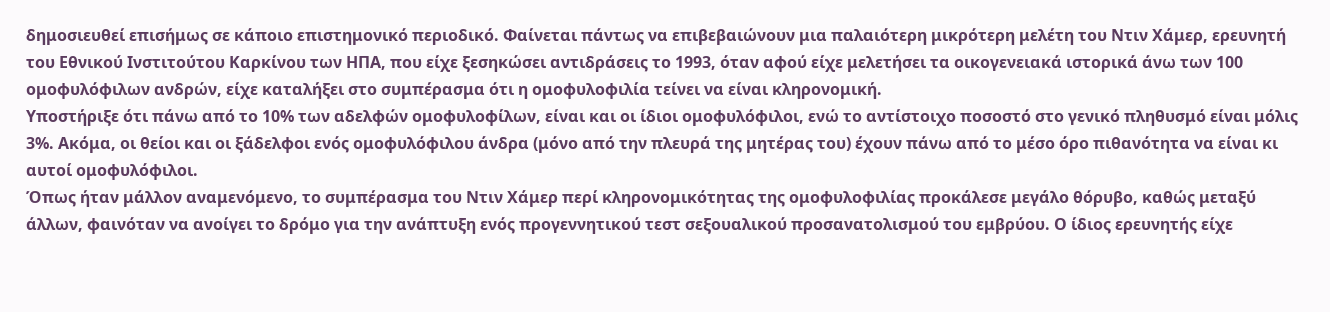δημοσιευθεί επισήμως σε κάποιο επιστημονικό περιοδικό. Φαίνεται πάντως να επιβεβαιώνουν μια παλαιότερη μικρότερη μελέτη του Ντιν Χάμερ, ερευνητή του Εθνικού Ινστιτούτου Καρκίνου των ΗΠΑ, που είχε ξεσηκώσει αντιδράσεις το 1993, όταν αφού είχε μελετήσει τα οικογενειακά ιστορικά άνω των 100 ομοφυλόφιλων ανδρών, είχε καταλήξει στο συμπέρασμα ότι η ομοφυλοφιλία τείνει να είναι κληρονομική.
Υποστήριξε ότι πάνω από το 10% των αδελφών ομοφυλοφίλων, είναι και οι ίδιοι ομοφυλόφιλοι, ενώ το αντίστοιχο ποσοστό στο γενικό πληθυσμό είναι μόλις 3%. Ακόμα, οι θείοι και οι ξάδελφοι ενός ομοφυλόφιλου άνδρα (μόνο από την πλευρά της μητέρας του) έχουν πάνω από το μέσο όρο πιθανότητα να είναι κι αυτοί ομοφυλόφιλοι.
Όπως ήταν μάλλον αναμενόμενο, το συμπέρασμα του Ντιν Χάμερ περί κληρονομικότητας της ομοφυλοφιλίας προκάλεσε μεγάλο θόρυβο, καθώς μεταξύ άλλων, φαινόταν να ανοίγει το δρόμο για την ανάπτυξη ενός προγεννητικού τεστ σεξουαλικού προσανατολισμού του εμβρύου. Ο ίδιος ερευνητής είχε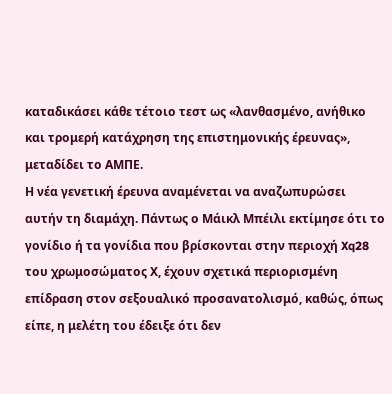καταδικάσει κάθε τέτοιο τεστ ως «λανθασμένο, ανήθικο και τρομερή κατάχρηση της επιστημονικής έρευνας», μεταδίδει το ΑΜΠΕ.
Η νέα γενετική έρευνα αναμένεται να αναζωπυρώσει αυτήν τη διαμάχη. Πάντως ο Μάικλ Μπέιλι εκτίμησε ότι το γονίδιο ή τα γονίδια που βρίσκονται στην περιοχή Xq28 του χρωμοσώματος Χ, έχουν σχετικά περιορισμένη επίδραση στον σεξουαλικό προσανατολισμό, καθώς, όπως είπε, η μελέτη του έδειξε ότι δεν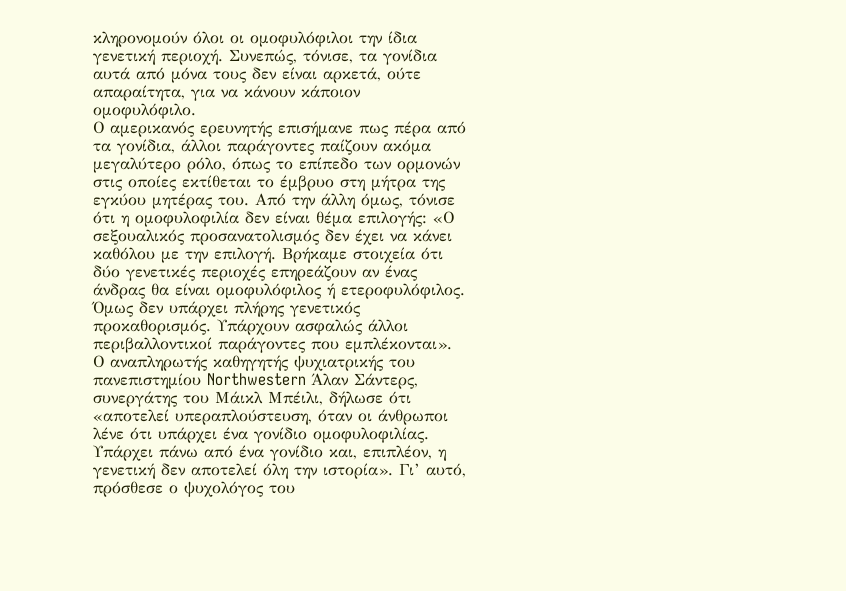κληρονομούν όλοι οι ομοφυλόφιλοι την ίδια γενετική περιοχή. Συνεπώς, τόνισε, τα γονίδια αυτά από μόνα τους δεν είναι αρκετά, ούτε απαραίτητα, για να κάνουν κάποιον ομοφυλόφιλο.
Ο αμερικανός ερευνητής επισήμανε πως πέρα από τα γονίδια, άλλοι παράγοντες παίζουν ακόμα μεγαλύτερο ρόλο, όπως το επίπεδο των ορμονών στις οποίες εκτίθεται το έμβρυο στη μήτρα της εγκύου μητέρας του. Από την άλλη όμως, τόνισε ότι η ομοφυλοφιλία δεν είναι θέμα επιλογής: «Ο σεξουαλικός προσανατολισμός δεν έχει να κάνει καθόλου με την επιλογή. Βρήκαμε στοιχεία ότι δύο γενετικές περιοχές επηρεάζουν αν ένας άνδρας θα είναι ομοφυλόφιλος ή ετεροφυλόφιλος. Όμως δεν υπάρχει πλήρης γενετικός προκαθορισμός. Υπάρχουν ασφαλώς άλλοι περιβαλλοντικοί παράγοντες που εμπλέκονται».
Ο αναπληρωτής καθηγητής ψυχιατρικής του πανεπιστημίου Northwestern Άλαν Σάντερς, συνεργάτης του Μάικλ Μπέιλι, δήλωσε ότι «αποτελεί υπεραπλούστευση, όταν οι άνθρωποι λένε ότι υπάρχει ένα γονίδιο ομοφυλοφιλίας. Υπάρχει πάνω από ένα γονίδιο και, επιπλέον, η γενετική δεν αποτελεί όλη την ιστορία». Γι’ αυτό, πρόσθεσε ο ψυχολόγος του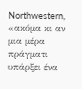Northwestern, «ακόμα κι αν μια μέρα πράγματι υπάρξει ένα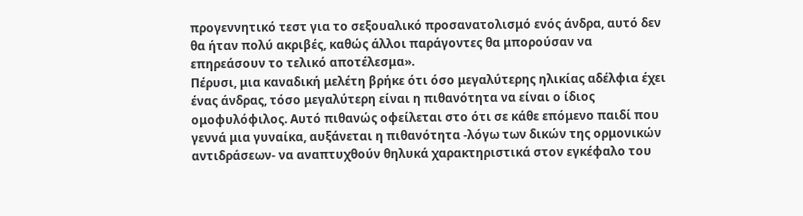προγεννητικό τεστ για το σεξουαλικό προσανατολισμό ενός άνδρα, αυτό δεν θα ήταν πολύ ακριβές, καθώς άλλοι παράγοντες θα μπορούσαν να επηρεάσουν το τελικό αποτέλεσμα».
Πέρυσι, μια καναδική μελέτη βρήκε ότι όσο μεγαλύτερης ηλικίας αδέλφια έχει ένας άνδρας, τόσο μεγαλύτερη είναι η πιθανότητα να είναι ο ίδιος ομοφυλόφιλος. Αυτό πιθανώς οφείλεται στο ότι σε κάθε επόμενο παιδί που γεννά μια γυναίκα, αυξάνεται η πιθανότητα -λόγω των δικών της ορμονικών αντιδράσεων- να αναπτυχθούν θηλυκά χαρακτηριστικά στον εγκέφαλο του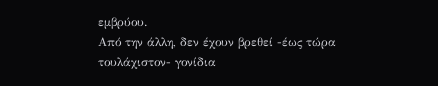εμβρύου.
Από την άλλη, δεν έχουν βρεθεί -έως τώρα τουλάχιστον- γονίδια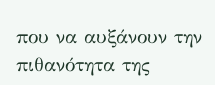που να αυξάνουν την πιθανότητα της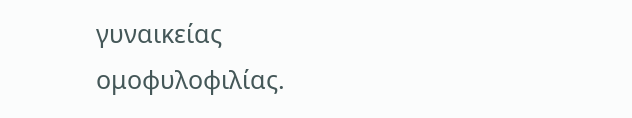γυναικείας ομοφυλοφιλίας.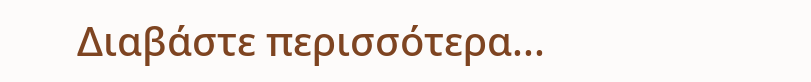Διαβάστε περισσότερα...